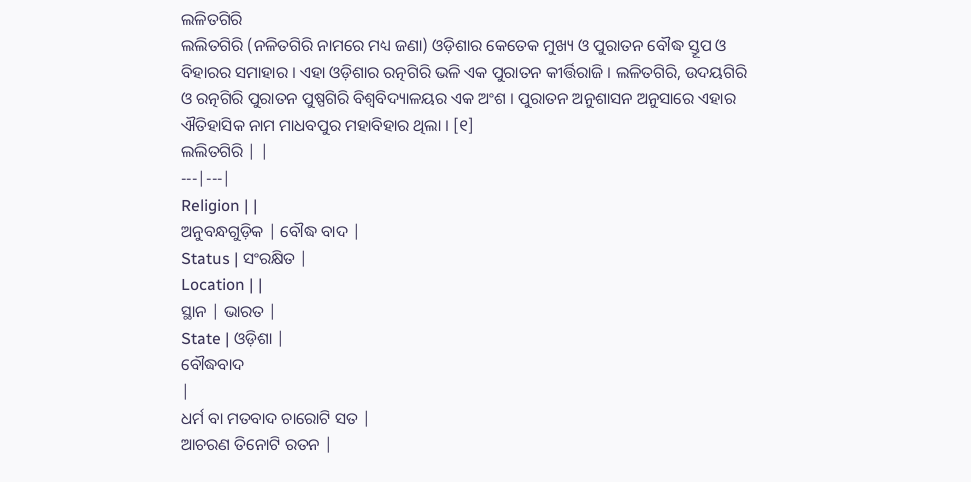ଲଳିତଗିରି
ଲଲିତଗିରି (ନଳିତଗିରି ନାମରେ ମଧ୍ୟ ଜଣା) ଓଡ଼ିଶାର କେତେକ ମୁଖ୍ୟ ଓ ପୁରାତନ ବୌଦ୍ଧ ସ୍ତୂପ ଓ ବିହାରର ସମାହାର । ଏହା ଓଡ଼ିଶାର ରତ୍ନଗିରି ଭଳି ଏକ ପୁରାତନ କୀର୍ତ୍ତିରାଜି । ଲଳିତଗିରି, ଉଦୟଗିରି ଓ ରତ୍ନଗିରି ପୁରାତନ ପୁଷ୍ପଗିରି ବିଶ୍ୱବିଦ୍ୟାଳୟର ଏକ ଅଂଶ । ପୁରାତନ ଅନୁଶାସନ ଅନୁସାରେ ଏହାର ଐତିହାସିକ ନାମ ମାଧବପୁର ମହାବିହାର ଥିଲା । [୧]
ଲଲିତଗିରି | |
---|---|
Religion | |
ଅନୁବନ୍ଧଗୁଡ଼ିକ | ବୌଦ୍ଧ ବାଦ |
Status | ସଂରକ୍ଷିତ |
Location | |
ସ୍ଥାନ | ଭାରତ |
State | ଓଡ଼ିଶା |
ବୌଦ୍ଧବାଦ
|
ଧର୍ମ ବା ମତବାଦ ଚାରୋଟି ସତ |
ଆଚରଣ ତିନୋଟି ରତନ |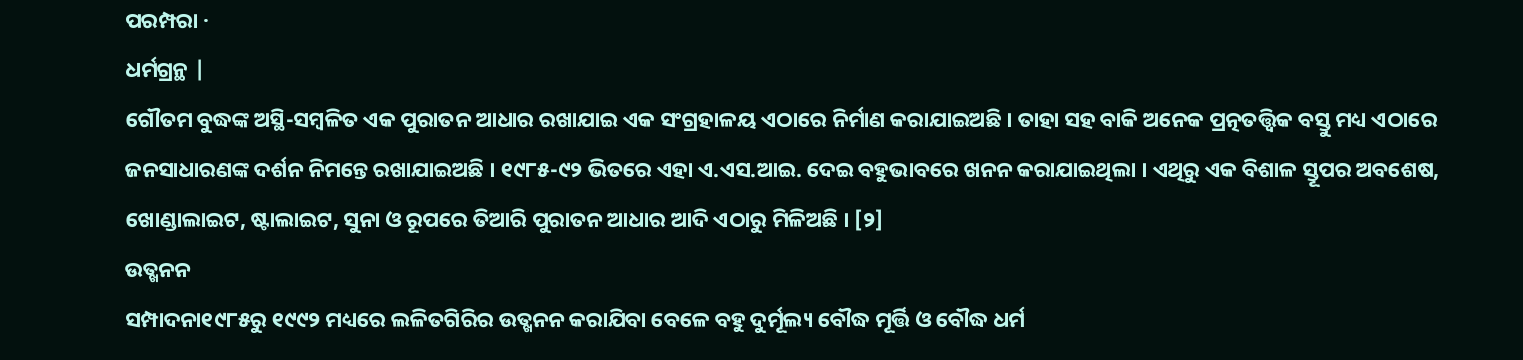ପରମ୍ପରା ·
ଧର୍ମଗ୍ରନ୍ଥ |
ଗୌତମ ବୁଦ୍ଧଙ୍କ ଅସ୍ଥି-ସମ୍ବଳିତ ଏକ ପୁରାତନ ଆଧାର ରଖାଯାଇ ଏକ ସଂଗ୍ରହାଳୟ ଏଠାରେ ନିର୍ମାଣ କରାଯାଇଅଛି । ତାହା ସହ ବାକି ଅନେକ ପ୍ରତ୍ନତତ୍ତ୍ୱିକ ବସ୍ତୁ ମଧ୍ୟ ଏଠାରେ ଜନସାଧାରଣଙ୍କ ଦର୍ଶନ ନିମନ୍ତେ ରଖାଯାଇଅଛି । ୧୯୮୫-୯୨ ଭିତରେ ଏହା ଏ.ଏସ.ଆଇ. ଦେଇ ବହୁଭାବରେ ଖନନ କରାଯାଇଥିଲା । ଏଥିରୁ ଏକ ବିଶାଳ ସ୍ତୂପର ଅବଶେଷ, ଖୋଣ୍ଡାଲାଇଟ, ଷ୍ଟାଲାଇଟ, ସୁନା ଓ ରୂପରେ ତିଆରି ପୁରାତନ ଆଧାର ଆଦି ଏଠାରୁ ମିଳିଅଛି । [୨]
ଉତ୍ଖନନ
ସମ୍ପାଦନା୧୯୮୫ରୁ ୧୯୯୨ ମଧ୍ୟରେ ଲଳିତଗିରିର ଉତ୍ଖନନ କରାଯିବା ବେଳେ ବହୁ ଦୁର୍ମୂଲ୍ୟ ବୌଦ୍ଧ ମୂର୍ତ୍ତି ଓ ବୌଦ୍ଧ ଧର୍ମ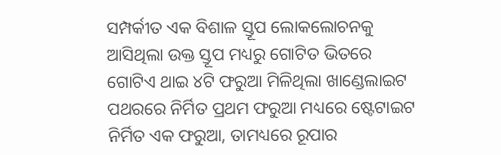ସମ୍ପର୍କୀତ ଏକ ବିଶାଳ ସ୍ତୂପ ଲୋକଲୋଚନକୁ ଆସିଥିଲା ଉକ୍ତ ସ୍ତୂପ ମଧ୍ୟରୁ ଗୋଟିତ ଭିତରେ ଗୋଟିଏ ଥାଇ ୪ଟି ଫରୁଆ ମିଳିଥିଲା ଖାଣ୍ଡେଲାଇଟ ପଥରରେ ନିର୍ମିତ ପ୍ରଥମ ଫରୁଆ ମଧ୍ୟରେ ଷ୍ଟେଟାଇଟ ନିର୍ମିତ ଏକ ଫରୁଆ, ତାମଧ୍ୟରେ ରୂପାର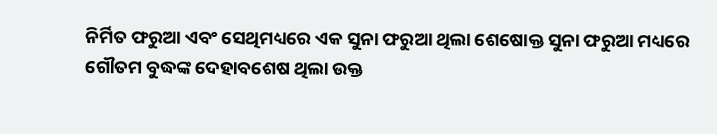ନିର୍ମିତ ଫରୁଆ ଏବଂ ସେଥିମଧ୍ୟରେ ଏକ ସୁନା ଫରୁଆ ଥିଲା ଶେଷୋକ୍ତ ସୁନା ଫରୁଆ ମଧ୍ୟରେ ଗୌତମ ବୁଦ୍ଧଙ୍କ ଦେହାବଶେଷ ଥିଲା ଉକ୍ତ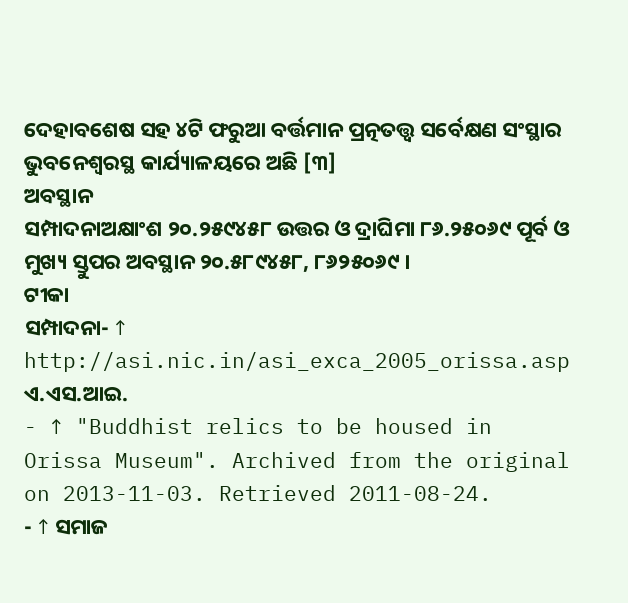ଦେହାବଶେଷ ସହ ୪ଟି ଫରୁଆ ବର୍ତ୍ତମାନ ପ୍ରତ୍ନତତ୍ତ୍ୱ ସର୍ବେକ୍ଷଣ ସଂସ୍ଥାର ଭୁବନେଶ୍ୱରସ୍ଥ କାର୍ଯ୍ୟାଳୟରେ ଅଛି [୩]
ଅବସ୍ଥାନ
ସମ୍ପାଦନାଅକ୍ଷାଂଶ ୨୦.୨୫୯୪୫୮ ଉତ୍ତର ଓ ଦ୍ରାଘିମା ୮୬.୨୫୦୬୯ ପୂର୍ବ ଓ ମୁଖ୍ୟ ସ୍ତୁପର ଅବସ୍ଥାନ ୨୦.୫୮୯୪୫୮, ୮୬୨୫୦୬୯ ।
ଟୀକା
ସମ୍ପାଦନା- ↑ http://asi.nic.in/asi_exca_2005_orissa.asp ଏ.ଏସ.ଆଇ.
- ↑ "Buddhist relics to be housed in Orissa Museum". Archived from the original on 2013-11-03. Retrieved 2011-08-24.
- ↑ ସମାଜ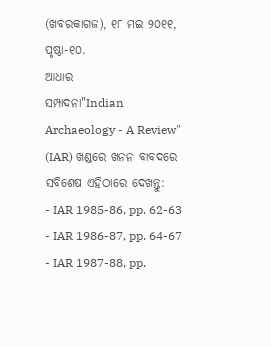(ଖବରକାଗଜ), ୧୮ ମଇ ୨୦୧୧, ପୃଷ୍ଠା-୧୦.
ଆଧାର
ସମ୍ପାଦନା"Indian Archaeology - A Review" (IAR) ଖଣ୍ଡରେ ଖନନ ବାବଦରେ ସବିଶେଷ ଏହିଠାରେ ଦେଖନ୍ତୁ:
- IAR 1985-86, pp. 62-63
- IAR 1986-87, pp. 64-67
- IAR 1987-88, pp.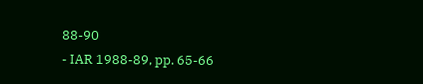88-90
- IAR 1988-89, pp. 65-66